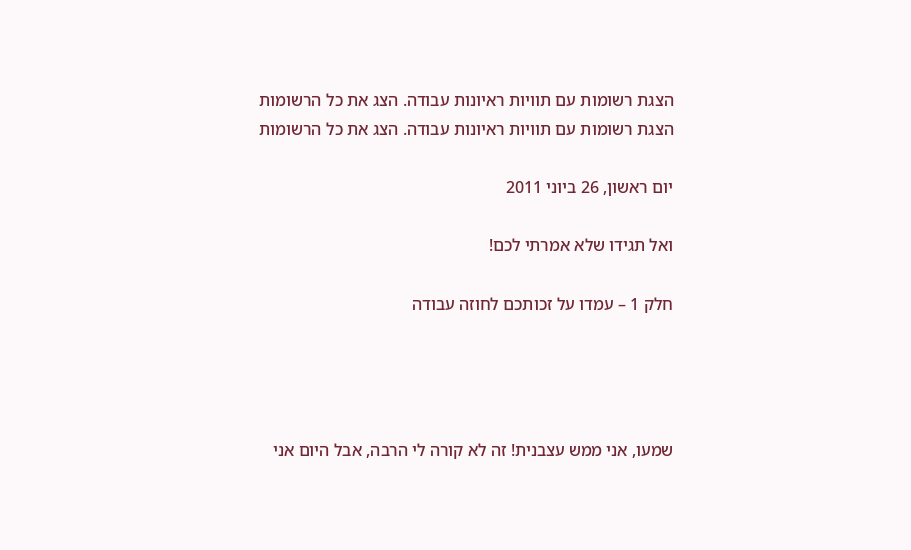הצגת רשומות עם תוויות ראיונות עבודה. הצג את כל הרשומות
הצגת רשומות עם תוויות ראיונות עבודה. הצג את כל הרשומות

יום ראשון, 26 ביוני 2011

ואל תגידו שלא אמרתי לכם!

חלק 1 – עמדו על זכותכם לחוזה עבודה




שמעו, אני ממש עצבנית! זה לא קורה לי הרבה, אבל היום אני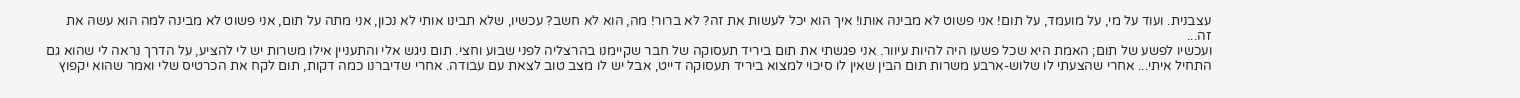עצבנית. ועוד על מי, על מועמד, על תום! אני פשוט לא מבינה אותו! איך הוא יכל לעשות את זה? לא ברור! מה, הוא לא חשב? עכשיו, שלא תבינו אותי לא נכון, אני מתה על תום, אני פשוט לא מבינה למה הוא עשה את זה...
ועכשיו לפשע של תום; האמת היא שכל פשעו היה להיות עיוור. אני פגשתי את תום ביריד תעסוקה של חבר שקיימנו בהרצליה לפני שבוע וחצי. תום ניגש אלי והתעניין אילו משרות יש לי להציע, על הדרך נראה לי שהוא גם התחיל איתי... אחרי שהצעתי לו שלוש-ארבע משרות תום הבין שאין לו סיכוי למצוא ביריד תעסוקה דייט, אבל יש לו מצב טוב לצאת עם עבודה. אחרי שדיברנו כמה דקות, תום לקח את הכרטיס שלי ואמר שהוא יקפוץ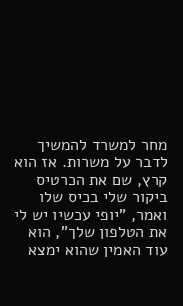מחר למשרד להמשיך לדבר על משרות. אז הוא קרץ, שם את הכרטיס ביקור שלי בכיס שלו ואמר, "יופי עכשיו יש לי את הטלפון שלך", הוא עוד האמין שהוא ימצא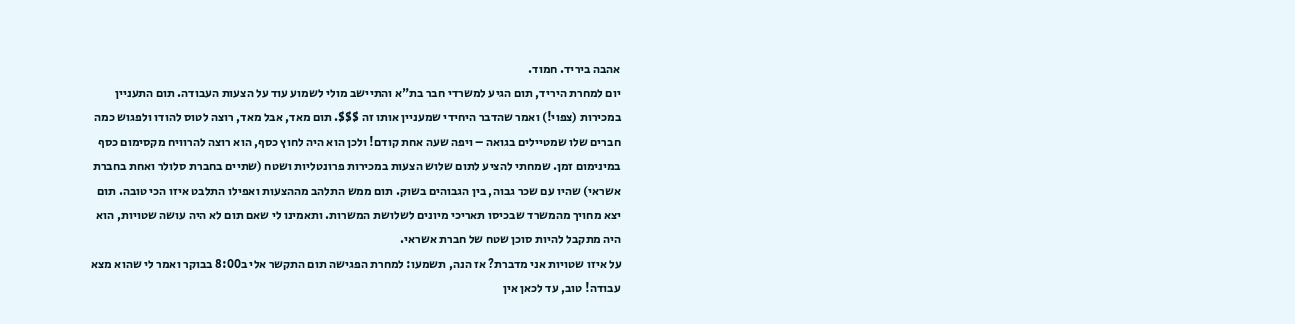אהבה ביריד. חמוד.
יום למחרת היריד, תום הגיע למשרדי חבר בת"א והתיישב מולי לשמוע עוד על הצעות העבודה. תום התעניין במכירות (צפוי!) ואמר שהדבר היחידי שמעניין אותו זה $$$. תום מאד, אבל מאד, רוצה לטוס להודו ולפגוש כמה חברים שלו שמטיילים בגואה – ויפה שעה אחת קודם! ולכן הוא היה לחוץ כסף, הוא רוצה להרוויח מקסימום כסף במינימום זמן. שמחתי להציע לתום שלוש הצעות במכירות פרונטליות ושטח (שתיים בחברת סלולר ואחת בחברת אשראי) שהיו עם שכר גבוה, בין הגבוהים בשוק. תום ממש התלהב מההצעות ואפילו התלבט איזו הכי טובה. תום יצא מחויך מהמשרד שבכיסו תאריכי מיונים לשלושת המשרות. ותאמינו לי שאם תום לא היה עושה שטויות, הוא היה מתקבל להיות סוכן שטח של חברת אשראי.
על איזו שטויות אני מדברת? אז הנה, תשמעו: למחרת הפגישה תום התקשר אלי ב8:00 בבוקר ואמר לי שהוא מצא עבודה! טוב, עד לכאן אין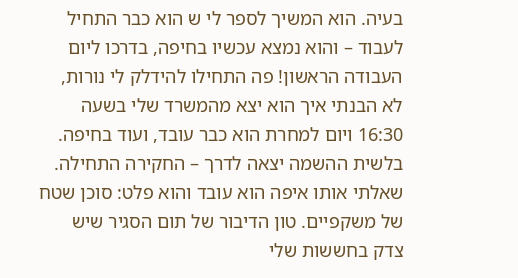בעיה. הוא המשיך לספר לי ש הוא כבר התחיל לעבוד – והוא נמצא עכשיו בחיפה, בדרכו ליום העבודה הראשון! פה התחילו להידלק לי נורות, לא הבנתי איך הוא יצא מהמשרד שלי בשעה 16:30 ויום למחרת הוא כבר עובד, ועוד בחיפה. בלשית ההשמה יצאה לדרך – החקירה התחילה. שאלתי אותו איפה הוא עובד והוא פלט: סוכן שטח של משקפיים. טון הדיבור של תום הסגיר שיש צדק בחששות שלי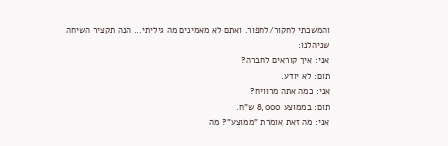והמשכתי לחקור/לחפור. ואתם לא מאמינים מה גיליתי... הנה תקציר השיחה שניהלנו:
אני: איך קוראים לחברה?
תום: לא יודע.
אני: כמה אתה מרוויח?
תום: בממוצע 8,000 ש"ח.
אני: מה זאת אומרת "ממוצע"? מה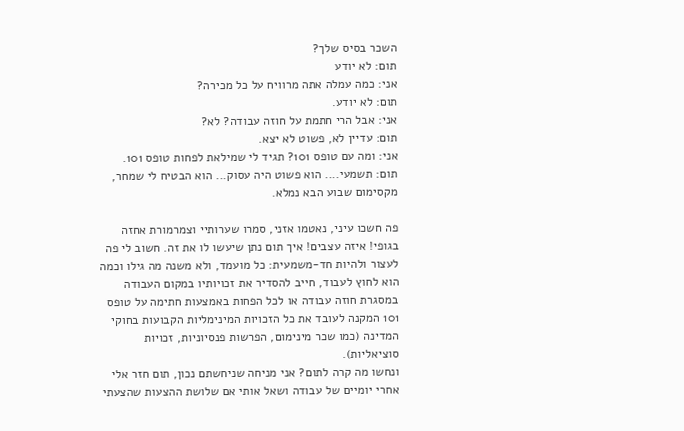השכר בסיס שלך?
תום: לא יודע
אני: כמה עמלה אתה מרוויח על כל מכירה?
תום: לא יודע.
אני: אבל הרי חתמת על חוזה עבודה? לא?
תום: עדיין לא, פשוט לא יצא.
אני: ומה עם טופס 101? תגיד לי שמילאת לפחות טופס 101.
תום: תשמעי.... הוא פשוט היה עסוק... הוא הבטיח לי שמחר, מקסימום שבוע הבא נמלא.

פה חשכו עיני, נאטמו אזני, סמרו שערותיי וצמרמורת אחזה בגופי! איזה עצבים! איך תום נתן שיעשו לו את זה. חשוב לי פה לעצור ולהיות חד-משמעית: כל מועמד, ולא משנה מה גילו וכמה הוא לחוץ לעבוד, חייב להסדיר את זכויותיו במקום העבודה במסגרת חוזה עבודה או לכל הפחות באמצעות חתימה על טופס 101 המקנה לעובד את כל הזכויות המינימליות הקבועות בחוקי המדינה (כמו שכר מינימום, הפרשות פנסיוניות, זכויות סוציאליות).
ונחשו מה קרה לתום? אני מניחה שניחשתם נכון, תום חזר אלי אחרי יומיים של עבודה ושאל אותי אם שלושת ההצעות שהצעתי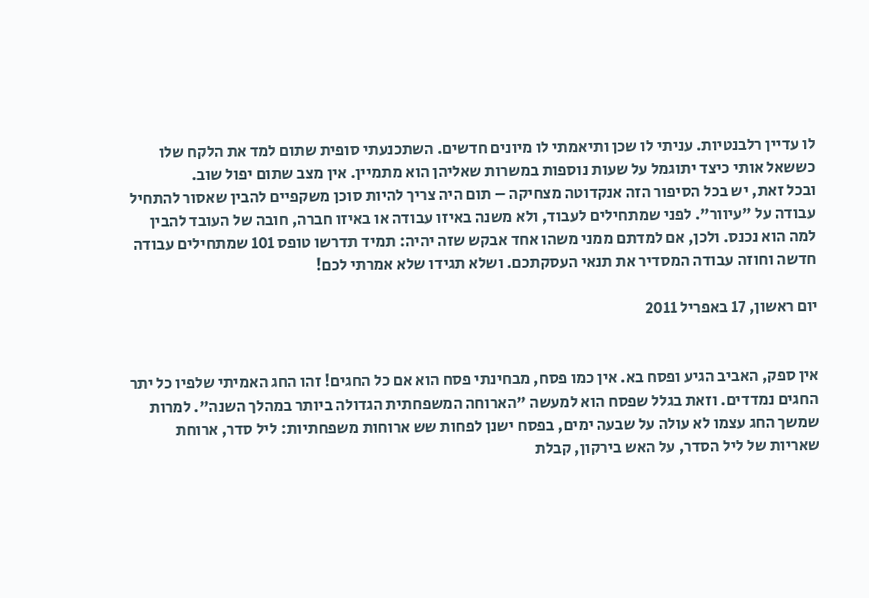לו עדיין רלבנטיות. עניתי לו שכן ותיאמתי לו מיונים חדשים. השתכנעתי סופית שתום למד את הלקח שלו כששאל אותי כיצד יתוגמל על שעות נוספות במשרות שאליהן הוא מתמיין. אין מצב שתום יפול שוב.
ובכל זאת, יש בכל הסיפור הזה אנקדוטה מצחיקה – תום היה צריך להיות סוכן משקפיים להבין שאסור להתחיל עבודה על "עיוור". לפני שמתחילים לעבוד, ולא משנה באיזו עבודה או באיזו חברה, חובה של העובד להבין למה הוא נכנס. ולכן, אם למדתם ממני משהו אחד אבקש שזה יהיה: תמיד תדרשו טופס 101 שמתחילים עבודה חדשה וחוזה עבודה המסדיר את תנאי העסקתכם. ושלא תגידו שלא אמרתי לכם!

יום ראשון, 17 באפריל 2011


אין ספק, האביב הגיע ופסח בא. אין כמו פסח, מבחינתי פסח הוא אם כל החגים! זהו החג האמיתי שלפיו כל יתר החגים נמדדים. וזאת בגלל שפסח הוא למעשה "הארוחה המשפחתית הגדולה ביותר במהלך השנה". למרות שמשך החג עצמו לא עולה על שבעה ימים, בפסח ישנן לפחות שש ארוחות משפחתיות: ליל סדר, ארוחת שאריות של ליל הסדר, על האש בירקון, קבלת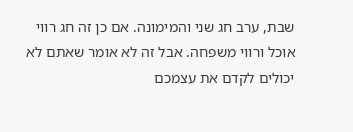שבת, ערב חג שני והמימונה. אם כן זה חג רווי אוכל ורווי משפחה. אבל זה לא אומר שאתם לא יכולים לקדם את עצמכם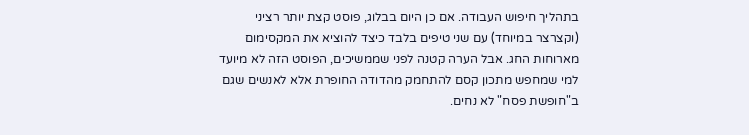בתהליך חיפוש העבודה. אם כן היום בבלוג, פוסט קצת יותר רציני (וקצרצר במיוחד) עם שני טיפים בלבד כיצד להוציא את המקסימום מארוחות החג. אבל הערה קטנה לפני שממשיכים, הפוסט הזה לא מיועד למי שמחפש מתכון קסם להתחמק מהדודה החופרת אלא לאנשים שגם ב"חופשת פסח" לא נחים.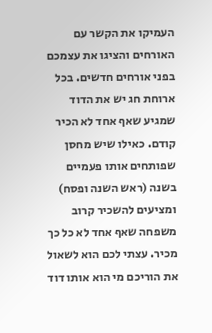העמיקו את הקשר עם האורחים והציגו את עצמכם בפני אורחים חדשים. בכל ארוחת חג יש את הדוד שמגיע שאף אחד לא הכיר קודם. כאילו שיש מחסן שפותחים אותו פעמיים בשנה (ראש השנה ופסח) ומציעים להשכיר קרוב משפחה שאף אחד לא כל כך מכיר. עצתי לכם הוא לשאול את הוריכם מי הוא אותו דוד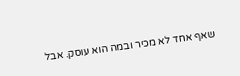שאף אחד לא מכיר ובמה הוא עוסק. אבל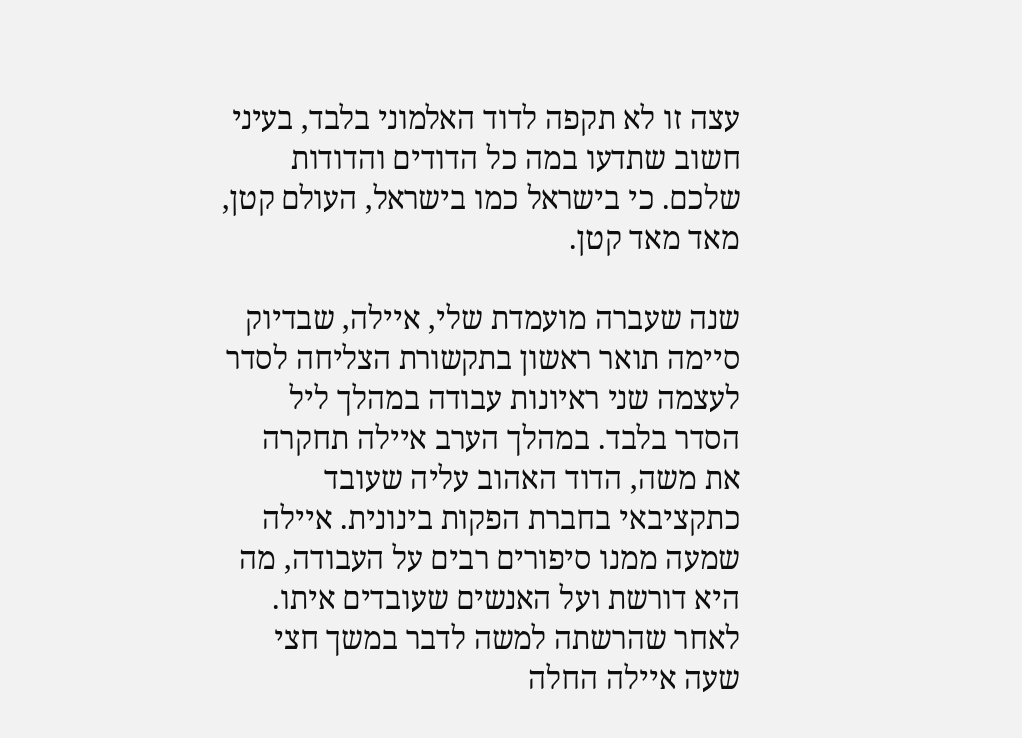עצה זו לא תקפה לדוד האלמוני בלבד, בעיני חשוב שתדעו במה כל הדודים והדודות שלכם. כי בישראל כמו בישראל, העולם קטן, מאד מאד קטן.

שנה שעברה מועמדת שלי, איילה, שבדיוק סיימה תואר ראשון בתקשורת הצליחה לסדר לעצמה שני ראיונות עבודה במהלך ליל הסדר בלבד. במהלך הערב איילה תחקרה את משה, הדוד האהוב עליה שעובד כתקציבאי בחברת הפקות בינונית. איילה שמעה ממנו סיפורים רבים על העבודה, מה היא דורשת ועל האנשים שעובדים איתו. לאחר שהרשתה למשה לדבר במשך חצי שעה איילה החלה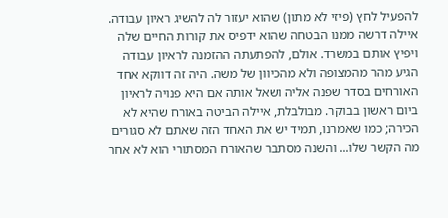להפעיל לחץ (פיזי לא מתון) שהוא יעזור לה להשיג ראיון עבודה. איילה דרשה ממנו הבטחה שהוא ידפיס את קורות החיים שלה ויפיץ אותם במשרד. אולם, להפתעתה ההזמנה לראיון עבודה הגיע מהר מהמצופה ולא מהכיוון של משה. היה זה דווקא אחד האורחים בסדר שפנה אליה ושאל אותה אם היא פנויה לראיון ביום ראשון בבוקר. מבולבלת, איילה הביטה באורח שהיא לא הכירה; כמו שאמרנו, תמיד יש את האחד הזה שאתם לא סגורים מה הקשר שלו... והשנה מסתבר שהאורח המסתורי הוא לא אחר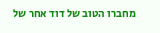מחברו הטוב של דוד אחר של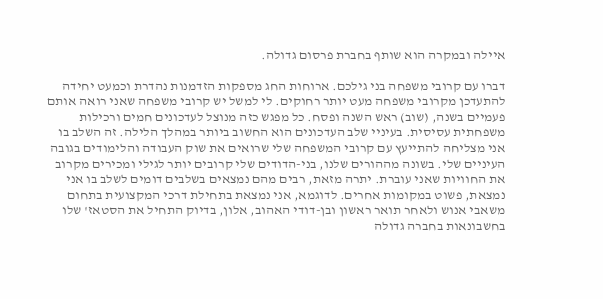איילה ובמקרה הוא שותף בחברת פרסום גדולה.

דברו עם קרובי משפחה בני גילכם. ארוחות החג מספקות הזדמנות נהדרת וכמעט יחידה להתעדכן מקרובי משפחה מעט יותר רחוקים. לי למשל יש קרובי משפחה שאני רואה אותם פעמיים בשנה, (שוב) ראש השנה ופסח. כל מפגש כזה מנוצל לעדכונים חמים ורכילות משפחתית עסיסית. בעיניי שלב העדכונים הוא החשוב ביותר במהלך הלילה. זה השלב בו אני מצליחה להתייעץ עם קרובי המשפחה שלי שרואים את שוק העבודה והלימודים בגובה העיניים שלי. בשונה מההורים שלנו, בני-הדודים שלי קרובים יותר לגילי ומכירים מקרוב את החוויות שאני עוברת. יתרה מזאת, רבים מהם נמצאים בשלבים דומים לשלב בו אני נמצאת, פשוט במקומות אחרים. לדוגמא, אני נמצאת בתחילת דרכי המקצועית בתחום משאבי אנוש ולאחר תואר ראשון ובן-דודי האהוב, אלון, בדיוק התחיל את הסטאז' שלו בחשבונאות בחברה גדולה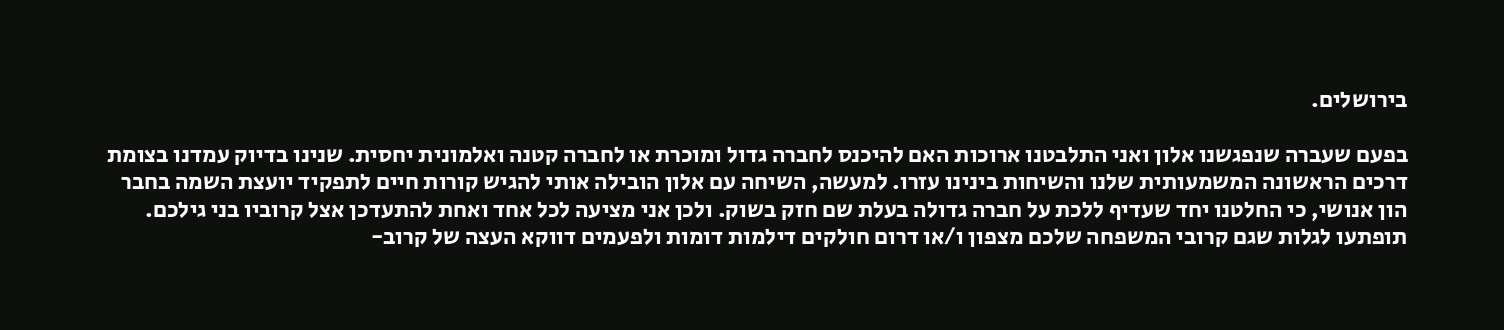בירושלים.

בפעם שעברה שנפגשנו אלון ואני התלבטנו ארוכות האם להיכנס לחברה גדול ומוכרת או לחברה קטנה ואלמונית יחסית. שנינו בדיוק עמדנו בצומת דרכים הראשונה המשמעותית שלנו והשיחות בינינו עזרו. למעשה, השיחה עם אלון הובילה אותי להגיש קורות חיים לתפקיד יועצת השמה בחבר הון אנושי, כי החלטנו יחד שעדיף ללכת על חברה גדולה בעלת שם חזק בשוק. ולכן אני מציעה לכל אחד ואחת להתעדכן אצל קרוביו בני גילכם. תופתעו לגלות שגם קרובי המשפחה שלכם מצפון ו/או דרום חולקים דילמות דומות ולפעמים דווקא העצה של קרוב-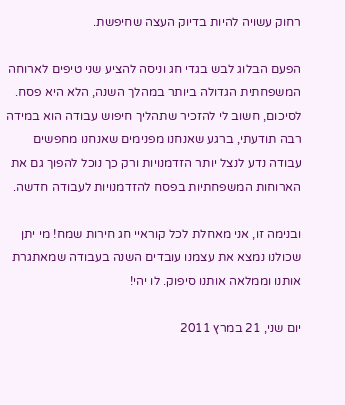רחוק עשויה להיות בדיוק העצה שחיפשת.

הפעם הבלוג לבש בגדי חג וניסה להציע שני טיפים לארוחה המשפחתית הגדולה ביותר במהלך השנה, הלא היא פסח. לסיכום, חשוב לי להזכיר שתהליך חיפוש עבודה הוא במידה רבה תודעתי, ברגע שאנחנו מפנימים שאנחנו מחפשים עבודה נדע לנצל יותר הזדמנויות ורק כך נוכל להפוך גם את הארוחות המשפחתיות בפסח להזדמנויות לעבודה חדשה.

ובנימה זו, אני מאחלת לכל קוראיי חג חירות שמח! מי יתן שכולנו נמצא את עצמנו עובדים השנה בעבודה שמאתגרת אותנו וממלאה אותנו סיפוק. לו יהי!

יום שני, 21 במרץ 2011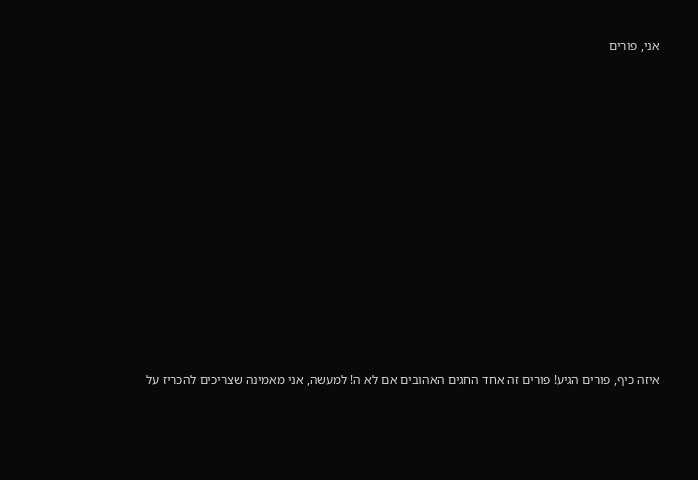אני, פורים





















איזה כיף, פורים הגיע! פורים זה אחד החגים האהובים אם לא ה! למעשה, אני מאמינה שצריכים להכריז על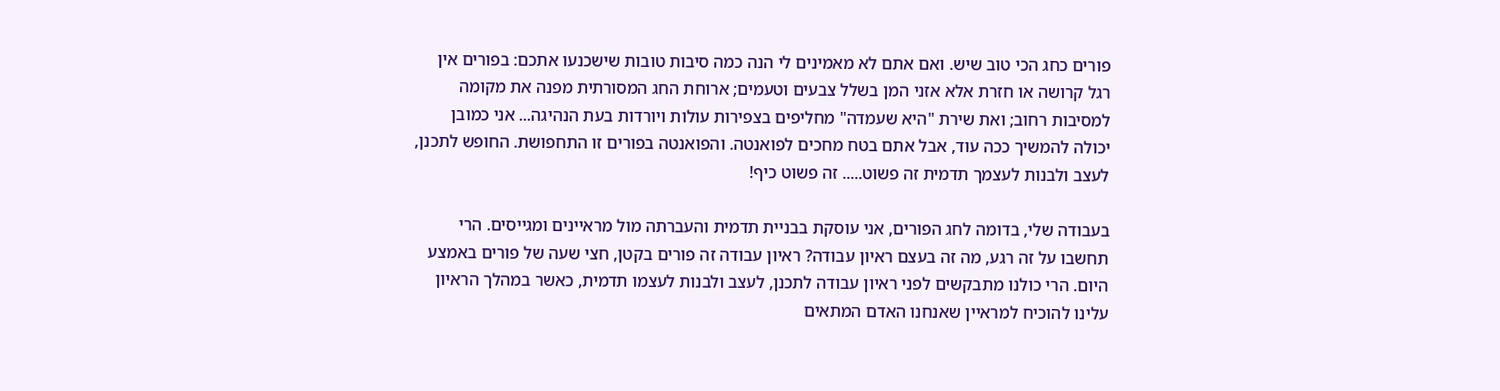פורים כחג הכי טוב שיש. ואם אתם לא מאמינים לי הנה כמה סיבות טובות שישכנעו אתכם: בפורים אין רגל קרושה או חזרת אלא אזני המן בשלל צבעים וטעמים; ארוחת החג המסורתית מפנה את מקומה למסיבות רחוב; ואת שירת "היא שעמדה" מחליפים בצפירות עולות ויורדות בעת הנהיגה... אני כמובן יכולה להמשיך ככה עוד, אבל אתם בטח מחכים לפואנטה. והפואנטה בפורים זו התחפושת. החופש לתכנן, לעצב ולבנות לעצמך תדמית זה פשוט..... זה פשוט כיף!

בעבודה שלי, בדומה לחג הפורים, אני עוסקת בבניית תדמית והעברתה מול מראיינים ומגייסים. הרי תחשבו על זה רגע, מה זה בעצם ראיון עבודה? ראיון עבודה זה פורים בקטן, חצי שעה של פורים באמצע היום. הרי כולנו מתבקשים לפני ראיון עבודה לתכנן, לעצב ולבנות לעצמו תדמית, כאשר במהלך הראיון עלינו להוכיח למראיין שאנחנו האדם המתאים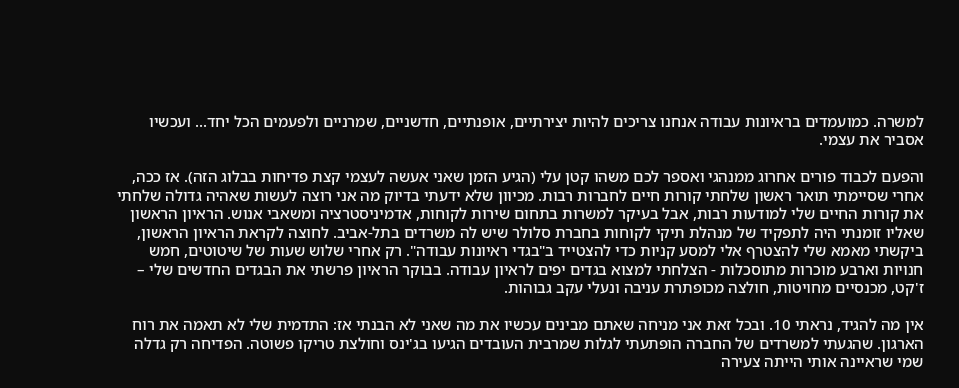למשרה. כמועמדים בראיונות עבודה אנחנו צריכים להיות יצירתיים, אופנתיים, חדשניים, שמרניים ולפעמים הכל יחד... ועכשיו אסביר את עצמי.

והפעם לכבוד פורים אחרוג ממנהגי ואספר לכם משהו קטן עלי (הגיע הזמן שאני אעשה לעצמי קצת פדיחות בבלוג הזה). אז ככה, אחרי שסיימתי תואר ראשון שלחתי קורות חיים לחברות רבות. מכיוון שלא ידעתי בדיוק מה אני רוצה לעשות שאהיה גדולה שלחתי את קורות החיים שלי למודעות רבות, אבל בעיקר למשרות בתחום שירות לקוחות, אדמיניסטרציה ומשאבי אנוש. הראיון הראשון שאליו זומנתי היה לתפקיד של מנהלת תיקי לקוחות בחברת סלולר שיש לה משרדים בתל-אביב. לחוצה לקראת הראיון הראשון, ביקשתי מאמא שלי להצטרף אלי למסע קניות כדי להצטייד ב"בגדי ראיונות עבודה". רק אחרי שלוש שעות של שיטוטים, חמש חנויות וארבע מוכרות מתוסכלות - הצלחתי למצוא בגדים יפים לראיון עבודה. בבוקר הראיון פרשתי את הבגדים החדשים שלי – ז'קט, מכנסיים מחויטות, חולצה מכופתרת עניבה ונעלי עקב גבוהות.

אין מה להגיד, נראתי 10. ובכל זאת אני מניחה שאתם מבינים עכשיו את מה שאני לא הבנתי אז: התדמית שלי לא תאמה את רוח הארגון. שהגעתי למשרדים של החברה הופתעתי לגלות שמרבית העובדים הגיעו בג'ינס וחולצת טריקו פשוטה. הפדיחה רק גדלה שמי שראיינה אותי הייתה צעירה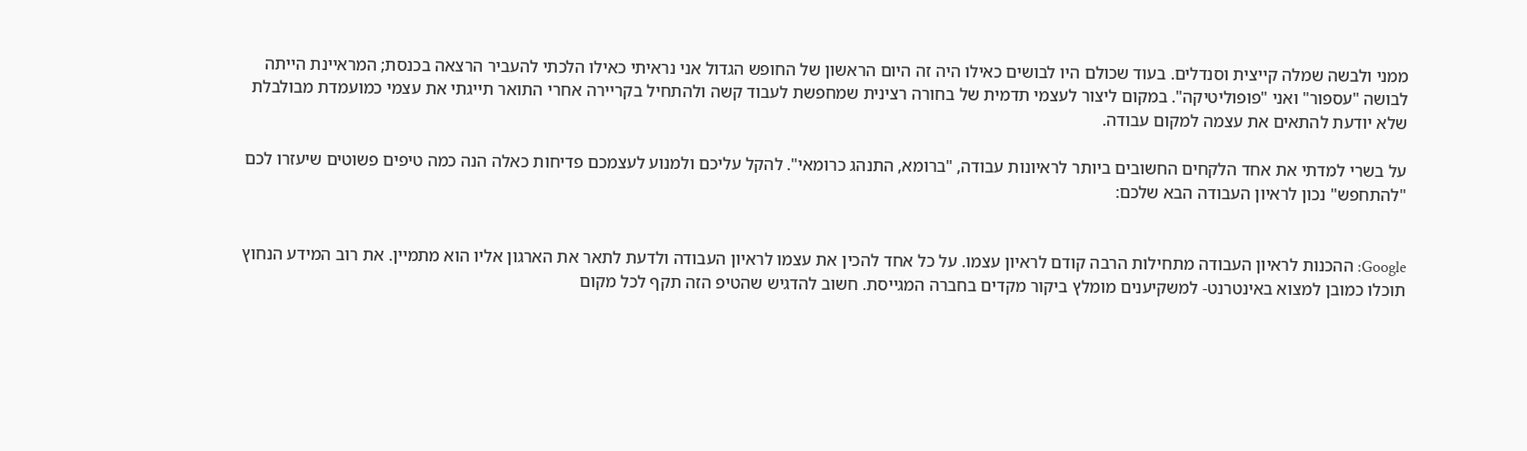ממני ולבשה שמלה קייצית וסנדלים. בעוד שכולם היו לבושים כאילו היה זה היום הראשון של החופש הגדול אני נראיתי כאילו הלכתי להעביר הרצאה בכנסת; המראיינת הייתה לבושה "עספור" ואני "פופוליטיקה". במקום ליצור לעצמי תדמית של בחורה רצינית שמחפשת לעבוד קשה ולהתחיל בקריירה אחרי התואר תייגתי את עצמי כמועמדת מבולבלת שלא יודעת להתאים את עצמה למקום עבודה.

על בשרי למדתי את אחד הלקחים החשובים ביותר לראיונות עבודה, "ברומא, התנהג כרומאי". להקל עליכם ולמנוע לעצמכם פדיחות כאלה הנה כמה טיפים פשוטים שיעזרו לכם "להתחפש" נכון לראיון העבודה הבא שלכם:


Google: ההכנות לראיון העבודה מתחילות הרבה קודם לראיון עצמו. על כל אחד להכין את עצמו לראיון העבודה ולדעת לתאר את הארגון אליו הוא מתמיין. את רוב המידע הנחוץ תוכלו כמובן למצוא באינטרנט- למשקיענים מומלץ ביקור מקדים בחברה המגייסת. חשוב להדגיש שהטיפ הזה תקף לכל מקום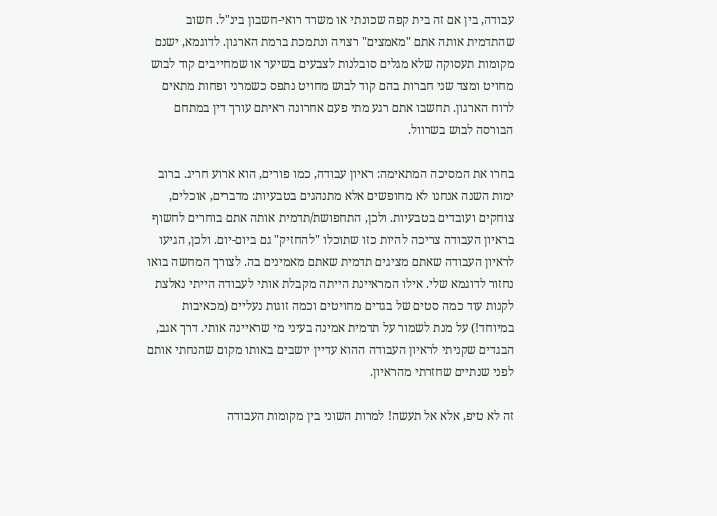עבודה, בין אם זה בית קפה שכונתי או משרד רואי-חשבון בינ"ל. חשוב שהתדמית אותה אתם "מאמצים" רצויה ונתמכת ברמת הארגון. לדוגמא, ישנם מקומות תעסוקה שלא מגלים סובלנות לצבעים בשיער או שמחייבים קוד לבוש מחויט ומצד שני חברות בהם קוד לבוש מחויט נתפס כשמרני ופחות מתאים לרוח הארגון. תחשבו אתם רגע מתי פעם אחרונה ראיתם עורך דין במתחם הבורסה לבוש בשרוול.

בחרו את המסיכה המתאימה: ראיון עבודה, כמו פורים, הוא ארוע חריג. ברוב ימות השנה אנחנו לא מחופשים אלא מתנהגים בטבעיות: מדברים, אוכלים, צוחקים ועובדים בטבעיות. ולכן, התחפושת/תדמית אותה אתם בוחרים לחשוף בראיון העבודה צריכה להיות כזו שתוכלו "להחזיק" גם ביום-יום. ולכן, הגיעו לראיון העבודה שאתם מציגים תדמית שאתם מאמינים בה. לצורך המחשה בואו נחזור לדוגמא שלי. אילו המראיינת הייתה מקבלת אותי לעבודה הייתי נאלצת לקנות עוד כמה סטים של בגדים מחויטים וכמה זוגות נעליים (מכאיבות במיוחד!) על מנת לשמור על תדמית אמינה בעיני מי שראיינה אותי. דרך אגב, הבגדים שקניתי לראיון העבודה ההוא עדיין יושבים באותו מקום שהנחתי אותם לפני שנתיים שחזרתי מהראיון.

זה לא טיפ, אלא אל תעשה! למרות השוני בין מקומות העבודה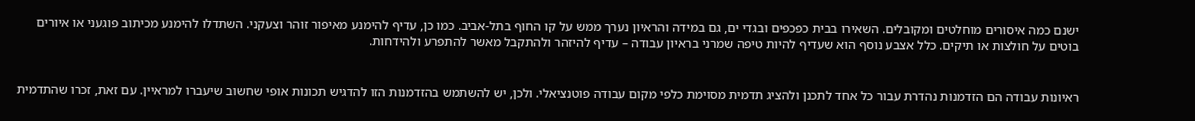ישנם כמה איסורים מוחלטים ומקובלים. השאירו בבית כפכפים ובגדי ים, גם במידה והראיון נערך ממש על קו החוף בתל-אביב. כמו כן, עדיף להימנע מאיפור זוהר וצעקני. השתדלו להימנע מכיתוב פוגעני או איורים בוטים על חולצות או תיקים. כלל אצבע נוסף הוא שעדיף להיות טיפה שמרני בראיון עבודה – עדיף להיזהר ולהתקבל מאשר להתפרע ולהידחות.


ראיונות עבודה הם הזדמנות נהדרת עבור כל אחד לתכנן ולהציג תדמית מסוימת כלפי מקום עבודה פוטנציאלי. ולכן, יש להשתמש בהזדמנות הזו להדגיש תכונות אופי שחשוב שיעברו למראיין. עם זאת, זכרו שהתדמית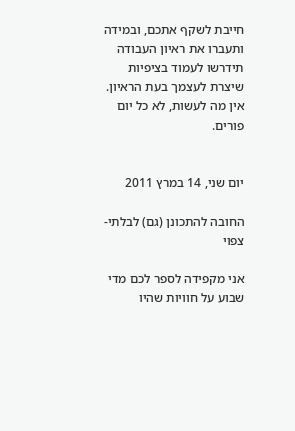חייבת לשקף אתכם, ובמידה ותעברו את ראיון העבודה תידרשו לעמוד בציפיות שיצרת לעצמך בעת הראיון. אין מה לעשות, לא כל יום פורים.


יום שני, 14 במרץ 2011

החובה להתכונן (גם) לבלתי-צפוי

אני מקפידה לספר לכם מדי שבוע על חוויות שהיו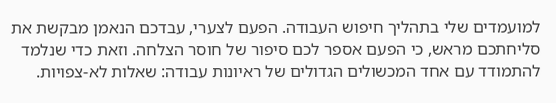למועמדים שלי בתהליך חיפוש העבודה. הפעם לצערי, עבדכם הנאמן מבקשת את סליחתכם מראש, כי הפעם אספר לכם סיפור של חוסר הצלחה. וזאת כדי שנלמד להתמודד עם אחד המכשולים הגדולים של ראיונות עבודה: שאלות לא-צפויות.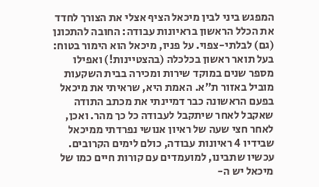המפגש ביני לבין מיכאל הציף אצלי את הצורך לחדד את הכלל הראשון בראיונות עבודה: החובה להתכונן (גם) לבלתי-צפוי. על פניו, מיכאל הוא הימור בטוח: בעל תואר ראשון בכלכלה (בהצטיינות!) ואפילו מספר שנים במוקד שירות ומכירה בבית השקעות מוביל באזור ת"א. האמת היא, שראיתי את מיכאל בפעם הראשונה כבר דמיינתי את מכתב התודה שאקבל לאחר שיתקבל לעבודה כל כך מהר. ואכן, לאחר חצי שעה של ראיון אנושי נפרדתי ממיכאל שבידיו 4 ראיונות עבודה, כולם לימים הקרובים. עכשיו שתבינו, למועמדים עם קורות חיים כמו של מיכאל יש ה-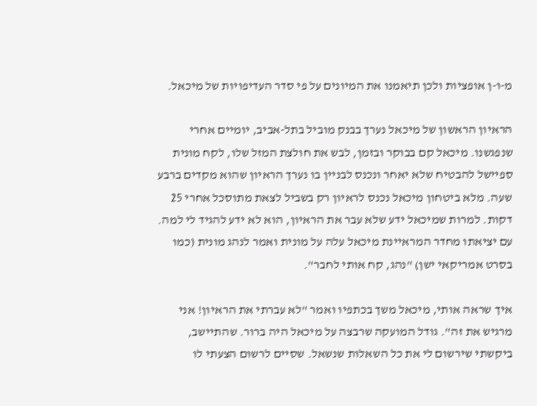מ-ו-ן אופציות ולכן תיאמנו את המיונים על פי סדר העדיפויות של מיכאל.

הראיון הראשון של מיכאל נערך בבנק מוביל בתל-אביב, יומיים אחרי שנפגשנו. מיכאל קם בבוקר ובזמן, לבש את חולצת המזל שלו, לקח מונית ספיישל להבטיח שלא יאחר ונכנס לבניין בו נערך הראיון שהוא מקדים ברבע שעה. מלא ביטחון מיכאל נכנס לראיון רק בשביל לצאת מתוסכל אחרי 25 דקות. למרות שמיכאל ידע שלא עבר את הראיון, הוא לא ידע להגיד לי למה. עם יציאתו מחדר המראיינת מיכאל עלה על מונית ואמר לנהג מונית (כמו בסרט אמריקאי ישן) "נהג, קח אותי לחבר".

איך שראה אותי, מיכאל משך בכתפיו ואמר "לא עברתי את הראיון! אני מרגיש את זה". גודל המועקה שרבצה על מיכאל היה ברור. שהתיישב, ביקשתי שירשום לי את כל השאלות שנשאל. שסיים לרשום הצעתי לו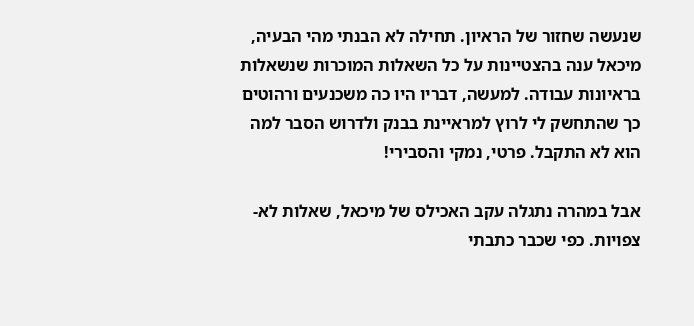שנעשה שחזור של הראיון. תחילה לא הבנתי מהי הבעיה, מיכאל ענה בהצטיינות על כל השאלות המוכרות שנשאלות בראיונות עבודה. למעשה, דבריו היו כה משכנעים ורהוטים כך שהתחשק לי לרוץ למראיינת בבנק ולדרוש הסבר למה הוא לא התקבל. פרטי, נמקי והסבירי!

אבל במהרה נתגלה עקב האכילס של מיכאל, שאלות לא-צפויות. כפי שכבר כתבתי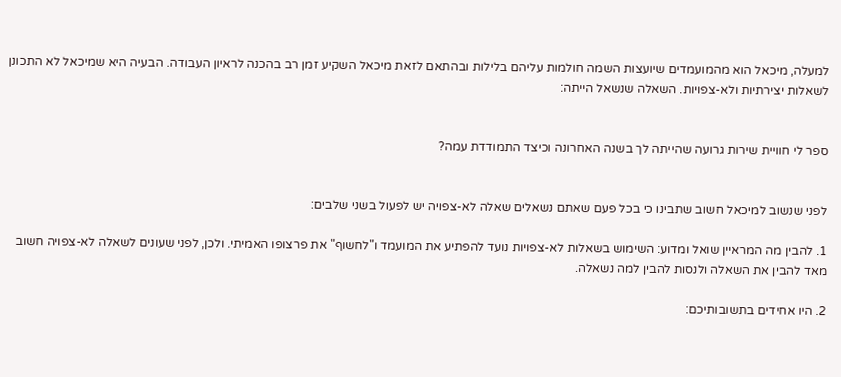למעלה, מיכאל הוא מהמועמדים שיועצות השמה חולמות עליהם בלילות ובהתאם לזאת מיכאל השקיע זמן רב בהכנה לראיון העבודה. הבעיה היא שמיכאל לא התכונן לשאלות יצירתיות ולא-צפויות. השאלה שנשאל הייתה:


ספר לי חוויית שירות גרועה שהייתה לך בשנה האחרונה וכיצד התמודדת עמה?


לפני שנשוב למיכאל חשוב שתבינו כי בכל פעם שאתם נשאלים שאלה לא-צפויה יש לפעול בשני שלבים:

1. להבין מה המראיין שואל ומדוע: השימוש בשאלות לא-צפויות נועד להפתיע את המועמד ו"לחשוף" את פרצופו האמיתי. ולכן, לפני שעונים לשאלה לא-צפויה חשוב מאד להבין את השאלה ולנסות להבין למה נשאלה.

2. היו אחידים בתשובותיכם: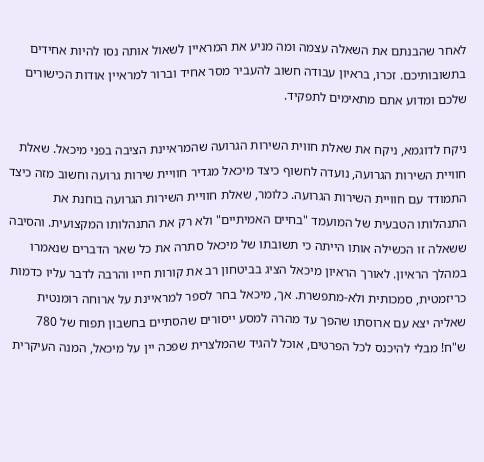לאחר שהבנתם את השאלה עצמה ומה מניע את המראיין לשאול אותה נסו להיות אחידים בתשובותיכם. זכרו, בראיון עבודה חשוב להעביר מסר אחיד וברור למראיין אודות הכישורים שלכם ומדוע אתם מתאימים לתפקיד.

ניקח לדוגמא, ניקח את שאלת חווית השירות הגרועה שהמראיינת הציבה בפני מיכאל. שאלת חוויית השירות הגרועה, נועדה לחשוף כיצד מיכאל מגדיר חוויית שירות גרועה וחשוב מזה כיצד התמודד עם חוויית השירות הגרועה. כלומר, שאלת חוויית השירות הגרועה בוחנת את התנהלותו הטבעית של המועמד "בחיים האמיתיים" ולא רק את התנהלותו המקצועית. והסיבה ששאלה זו הכשילה אותו הייתה כי תשובתו של מיכאל סתרה את כל שאר הדברים שנאמרו במהלך הראיון. לאורך הראיון מיכאל הציג בביטחון רב את קורות חייו והרבה לדבר עליו כדמות כריזמטית, סמכותית ולא-מתפשרת. אך, מיכאל בחר לספר למראיינת על ארוחה רומנטית שאליה יצא עם ארוסתו שהפך עד מהרה למסע ייסורים שהסתיים בחשבון תפוח של 780 ש"ח! מבלי להיכנס לכל הפרטים, אוכל להגיד שהמלצרית שפכה יין על מיכאל, המנה העיקרית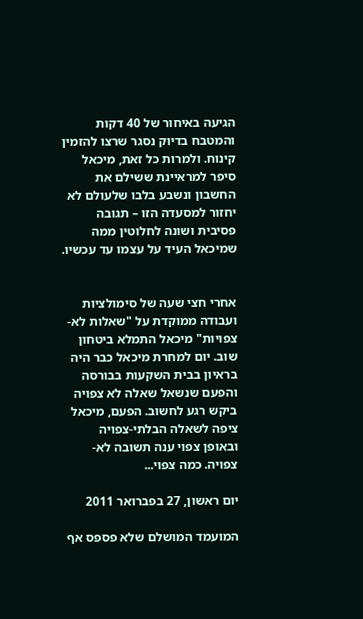הגיעה באיחור של 40 דקות והמטבח בדיוק נסגר שרצו להזמין קינוח. ולמרות כל זאת, מיכאל סיפר למראיינת ששילם את החשבון ונשבע בלבו שלעולם לא יחזור למסעדה הזו – תגובה פסיבית ושונה לחלוטין ממה שמיכאל העיד על עצמו עד עכשיו.


אחרי חצי שעה של סימולציות ועבודה ממוקדת על "שאלות לא-צפויות" מיכאל התמלא ביטחון שוב. יום למחרת מיכאל כבר היה בראיון בבית השקעות בבורסה והפעם שנשאל שאלה לא צפויה ביקש רגע לחשוב. הפעם, מיכאל ציפה לשאלה הבלתי-צפויה ובאופן צפוי ענה תשובה לא-צפויה. כמה צפוי...

יום ראשון, 27 בפברואר 2011

המועמד המושלם שלא פספס אף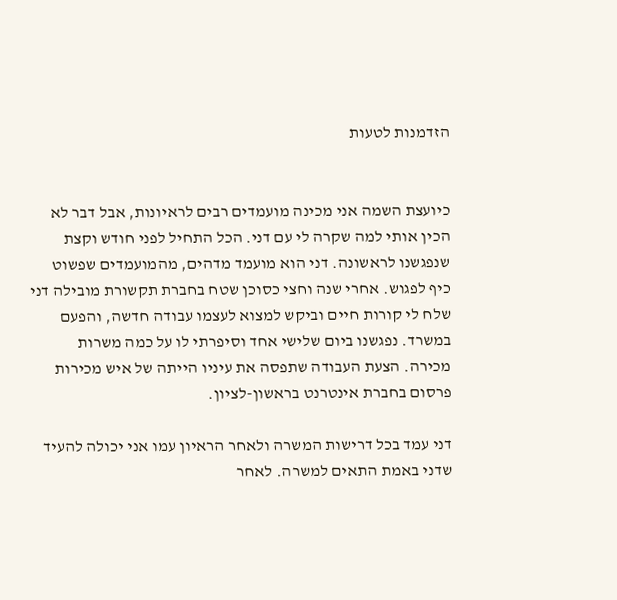הזדמנות לטעות


כיועצת השמה אני מכינה מועמדים רבים לראיונות, אבל דבר לא הכין אותי למה שקרה לי עם דני. הכל התחיל לפני חודש וקצת שנפגשנו לראשונה. דני הוא מועמד מדהים, מהמועמדים שפשוט כיף לפגוש. אחרי שנה וחצי כסוכן שטח בחברת תקשורת מובילה דני שלח לי קורות חיים וביקש למצוא לעצמו עבודה חדשה, והפעם במשרד. נפגשנו ביום שלישי אחד וסיפרתי לו על כמה משרות מכירה. הצעת העבודה שתפסה את עיניו הייתה של איש מכירות פרסום בחברת אינטרנט בראשון-לציון.

דני עמד בכל דרישות המשרה ולאחר הראיון עמו אני יכולה להעיד שדני באמת התאים למשרה. לאחר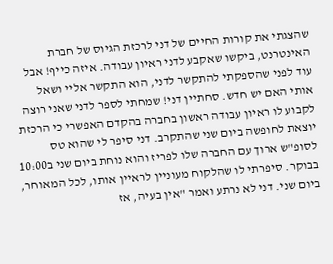שהצגתי את קורות החיים של דני לרכזת הגיוס של חברת האינטרנט, ביקשו שאקבע לדני ראיון עבודה. איזה כייף! אבל עוד לפני שהספקתי להתקשר לדני, הוא התקשר אליי ושאל אותי האם יש חדש. סחתיין דני! שמחתי לספר לדני שאני רוצה לקבוע לו ראיון עבודה ראשון בחברה בהקדם האפשרי כי הרכזת יוצאת לחופשה ביום שני שהתקרב. דני סיפר לי שהוא טס לסופ"ש ארוך עם החברה שלו לפריז והוא נוחת ביום שני ב10:00 בבוקר. סיפרתי לו שהלקוח מעוניין לראיין אותו, לכל המאוחר, ביום שני. דני לא נרתע ואמר "אין בעיה, אז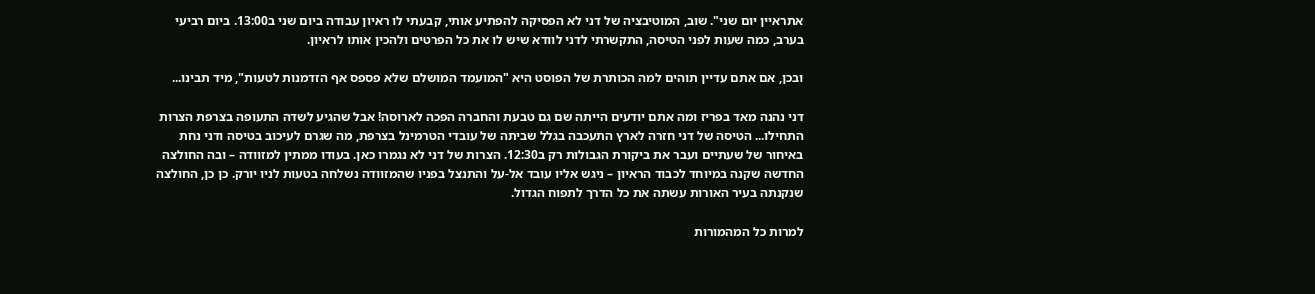אתראיין יום שני". שוב, המוטיבציה של דני לא הפסיקה להפתיע אותי, קבעתי לו ראיון עבודה ביום שני ב13:00. ביום רביעי בערב, כמה שעות לפני הטיסה, התקשרתי לדני לוודא שיש לו את כל הפרטים ולהכין אותו לראיון.

ובכן, אם אתם עדיין תוהים למה הכותרת של הפוסט היא "המועמד המושלם שלא פספס אף הזדמנות לטעות", מיד תבינו...

דני נהנה מאד בפריז ומה אתם יודעים הייתה שם גם טבעת והחברה הפכה לארוסה! אבל שהגיע לשדה התעופה בצרפת הצרות התחילו... הטיסה של דני חזרה לארץ התעכבה בגלל שביתה של עובדי הטרמינל בצרפת, מה שגרם לעיכוב בטיסה ודני נחת באיחור של שעתיים ועבר את ביקורת הגבולות רק ב12:30. הצרות של דני לא נגמרו כאן. בעודו ממתין למזוודה – ובה החולצה החדשה שקנה במיוחד לכבוד הראיון – ניגש אליו עובד אל-על והתנצל בפניו שהמזוודה נשלחה בטעות לניו יורק. כן כן, החולצה שנקנתה בעיר האורות עשתה את כל הדרך לתפוח הגדול.

למרות כל המהמורות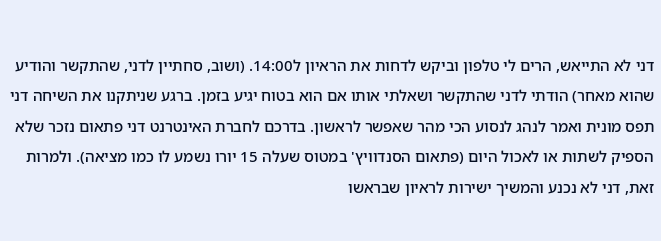דני לא התייאש, הרים לי טלפון וביקש לדחות את הראיון ל14:00. (ושוב, סחתיין לדני, שהתקשר והודיע שהוא מאחר) הודתי לדני שהתקשר ושאלתי אותו אם הוא בטוח יגיע בזמן. ברגע שניתקנו את השיחה דני תפס מונית ואמר לנהג לנסוע הכי מהר שאפשר לראשון. בדרכם לחברת האינטרנט דני פתאום נזכר שלא הספיק לשתות או לאכול היום (פתאום הסנדוויץ' במטוס שעלה 15 יורו נשמע לו כמו מציאה). ולמרות זאת, דני לא נכנע והמשיך ישירות לראיון שבראשו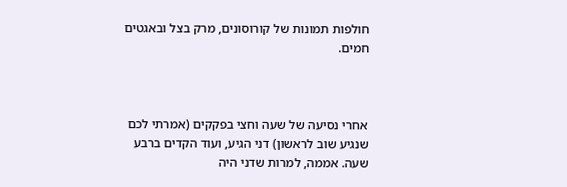חולפות תמונות של קורוסונים, מרק בצל ובאגטים חמים.



אחרי נסיעה של שעה וחצי בפקקים (אמרתי לכם שנגיע שוב לראשון) דני הגיע, ועוד הקדים ברבע שעה. אממה, למרות שדני היה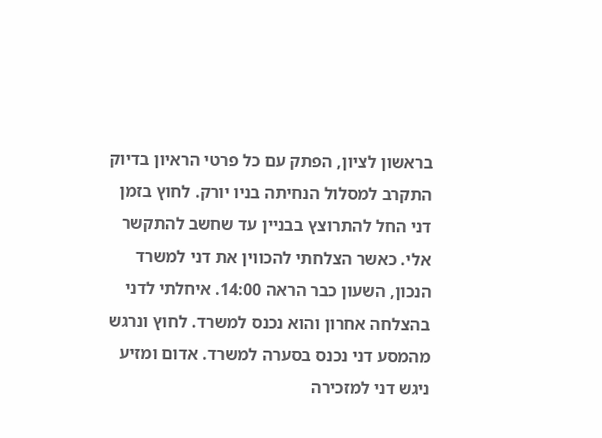בראשון לציון, הפתק עם כל פרטי הראיון בדיוק התקרב למסלול הנחיתה בניו יורק. לחוץ בזמן דני החל להתרוצץ בבניין עד שחשב להתקשר אלי. כאשר הצלחתי להכווין את דני למשרד הנכון, השעון כבר הראה 14:00. איחלתי לדני בהצלחה אחרון והוא נכנס למשרד. לחוץ ונרגש מהמסע דני נכנס בסערה למשרד. אדום ומזיע ניגש דני למזכירה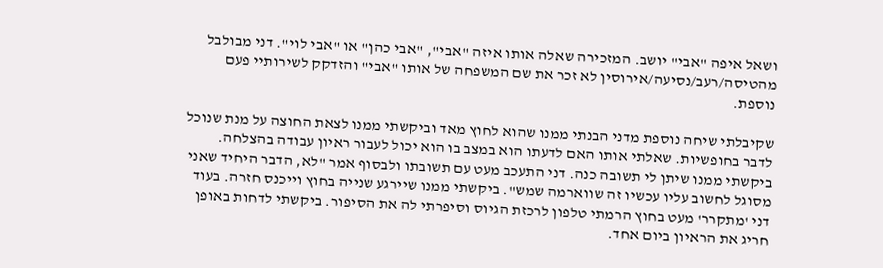ושאל איפה "אבי" יושב. המזכירה שאלה אותו איזה "אבי", "אבי כהן" או "אבי לוי". דני מבולבל מהטיסה/רעב/נסיעה/אירוסין לא זכר את שם המשפחה של אותו "אבי" והזדקק לשירותיי פעם נוספת.

שקיבלתי שיחה נוספת מדני הבנתי ממנו שהוא לחוץ מאד וביקשתי ממנו לצאת החוצה על מנת שנוכל לדבר בחופשיות. שאלתי אותו האם לדעתו הוא במצב בו הוא יכול לעבור ראיון עבודה בהצלחה. ביקשתי ממנו שיתן לי תשובה כנה. דני התעכב מעט עם תשובתו ולבסוף אמר "לא, הדבר היחיד שאני מסוגל לחשוב עליו עכשיו זה שווארמה שמש". ביקשתי ממנו שיירגע שנייה בחוץ וייכנס חזרה. בעוד דני 'מתקרר' מעט בחוץ הרמתי טלפון לרכזת הגיוס וסיפרתי לה את הסיפור. ביקשתי לדחות באופן חריג את הראיון ביום אחד.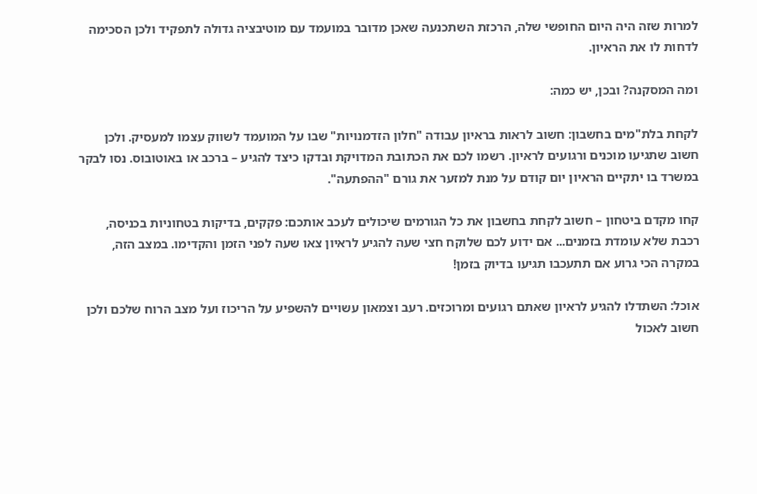למרות שזה היה היום החופשי שלה, הרכזת השתכנעה שאכן מדובר במועמד עם מוטיבציה גדולה לתפקיד ולכן הסכימה לדחות לו את הראיון.

ומה המסקנה? ובכן, יש כמה:

לקחת בלת"מים בחשבון: חשוב לראות בראיון עבודה "חלון הזדמנויות" שבו על המועמד לשווק עצמו למעסיק. ולכן חשוב שתגיעו מוכנים ורגועים לראיון. רשמו לכם את הכתובת המדויקת ובדקו כיצד להגיע – ברכב או באוטובוס. נסו לבקר במשרד בו יתקיים הראיון יום קודם על מנת למזער את גורם "ההפתעה".

קחו מקדם ביטחון – חשוב לקחת בחשבון את כל הגורמים שיכולים לעכב אותכם: פקקים, בדיקות בטחוניות בכניסה, רכבת שלא עומדת בזמנים... אם ידוע לכם שלוקח חצי שעה להגיע לראיון צאו שעה לפני הזמן והקדימו. במצב הזה, במקרה הכי גרוע אם תתעכבו תגיעו בדיוק בזמן!

אוכל: השתדלו להגיע לראיון שאתם רגועים ומרוכזים. רעב וצמאון עשויים להשפיע על הריכוז ועל מצב הרוח שלכם ולכן חשוב לאכול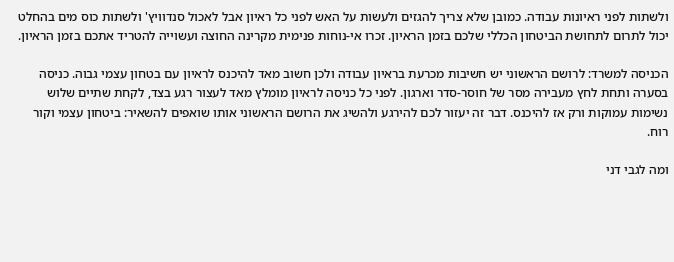ולשתות לפני ראיונות עבודה. כמובן שלא צריך להגזים ולעשות על האש לפני כל ראיון אבל לאכול סנדוויץ' ולשתות כוס מים בהחלט יכול לתרום לתחושת הביטחון הכללי שלכם בזמן הראיון. זכרו אי-נוחות פנימית מקרינה החוצה ועשוייה להטריד אתכם בזמן הראיון.

הכניסה למשרד: לרושם הראשוני יש חשיבות מכרעת בראיון עבודה ולכן חשוב מאד להיכנס לראיון עם בטחון עצמי גבוה. כניסה בסערה ותחת לחץ מעבירה מסר של חוסר-סדר וארגון. לפני כל כניסה לראיון מומלץ מאד לעצור רגע בצד, לקחת שתיים שלוש נשימות עמוקות ורק אז להיכנס. דבר זה יעזור לכם להירגע ולהשיג את הרושם הראשוני אותו שואפים להשאיר: ביטחון עצמי וקור רוח.

ומה לגבי דני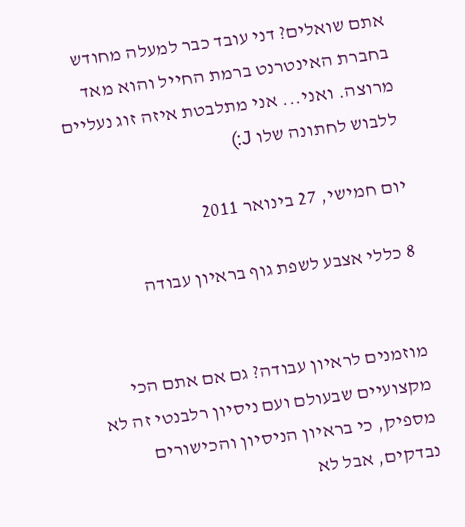אתם שואלים? דני עובד כבר למעלה מחודש בחברת האינטרנט ברמת החייל והוא מאד מרוצה. ואני... אני מתלבטת איזה זוג נעליים ללבוש לחתונה שלו J:)

יום חמישי, 27 בינואר 2011

8 כללי אצבע לשפת גוף בראיון עבודה


מוזמנים לראיון עבודה? גם אם אתם הכי מקצועיים שבעולם ועם ניסיון רלבנטי זה לא מספיק, כי בראיון הניסיון והכישורים נבדקים, אבל לא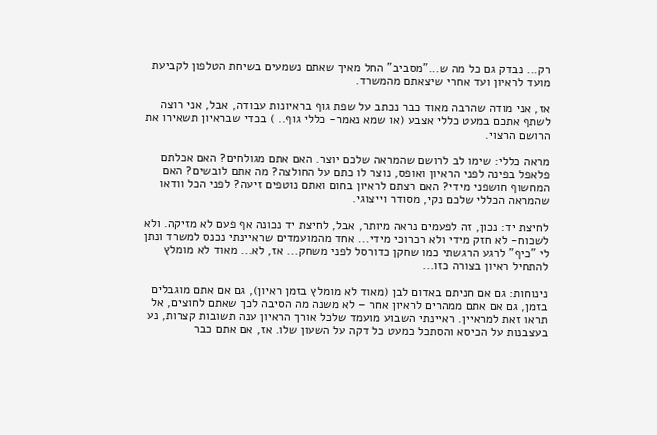רק... נבדק גם כל מה ש..."מסביב" החל מאיך שאתם נשמעים בשיחת הטלפון לקביעת מועד לראיון ועד אחרי שיצאתם מהמשרד.

אז, אני מודה שהרבה מאוד כבר נכתב על שפת גוף בראיונות עבודה, אבל, אני רוצה לשתף אתכם במעט כללי אצבע (או שמא נאמר- כללי גוף.. ) בכדי שבראיון תשאירו את הרושם הרצוי.

מראה כללי: שימו לב לרושם שהמראה שלכם יוצר. האם אתם מגולחים? האם אכלתם פלאפל בפינה לפני הראיון ואופס, נוצר לו כתם על החולצה? מה אתם לובשים? האם המחשוף חושפני מידי? האם רצתם לראיון בחום ואתם נוטפים זיעה? לפני הכל וודאו שהמראה הכללי שלכם נקי, מסודר וייצוגי.

לחיצת יד: נכון, זה לפעמים נראה מיותר, אבל, לחיצת יד נכונה אף פעם לא מזיקה. ולא לשכוח- לא חזק מידי ולא רכרוכי מידי... אחד מהמועמדים שראיינתי נכנס למשרד ונתן לי "כיף" לרגע הרגשתי כמו שחקן כדורסל לפני משחק... אז, לא... מאוד לא מומלץ להתחיל ראיון בצורה כזו...

נינוחות: גם אם חניתם באדום לבן (מאוד לא מומלץ בזמן ראיון), גם אם אתם מוגבלים בזמן, גם אם אתם ממהרים לראיון אחר – לא משנה מה הסיבה לכך שאתם לחוצים, אל תראו זאת למראיין. ראיינתי השבוע מועמד שלכל אורך הראיון ענה תשובות קצרות, נע בעצבנות על הכיסא והסתכל כמעט כל דקה על השעון שלו. אז, אם אתם כבר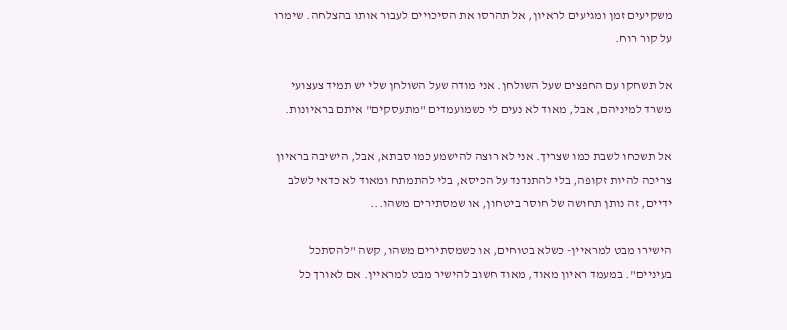משקיעים זמן ומגיעים לראיון, אל תהרסו את הסיכויים לעבור אותו בהצלחה. שימרו על קור רוח.

אל תשחקו עם החפצים שעל השולחן. אני מודה שעל השולחן שלי יש תמיד צעצועי משרד למיניהם, אבל, מאוד לא נעים לי כשמועמדים "מתעסקים" איתם בראיונות.

אל תשכחו לשבת כמו שצריך. אני לא רוצה להישמע כמו סבתא, אבל, הישיבה בראיון צריכה להיות זקופה, בלי להתנדנד על הכיסא, בלי להתמתח ומאוד לא כדאי לשלב ידיים, זה נותן תחושה של חוסר ביטחון, או שמסתירים משהו...

הישירו מבט למראיין- כשלא בטוחים, או כשמסתירים משהו, קשה "להסתכל בעיניים". במעמד ראיון מאוד, מאוד חשוב להישיר מבט למראיין. אם לאורך כל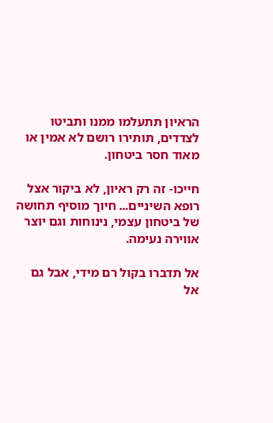הראיון תתעלמו ממנו ותביטו לצדדים, תותירו רושם לא אמין או מאוד חסר ביטחון.

חייכו- זה רק ראיון, לא ביקור אצל רופא השיניים... חיוך מוסיף תחושה של ביטחון עצמי, נינוחות וגם יוצר אווירה נעימה.

אל תדברו בקול רם מידי, אבל גם אל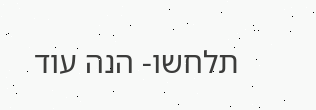תלחשו- הנה עוד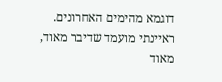דוגמא מהימים האחרונים. ראיינתי מועמד שדיבר מאוד, מאוד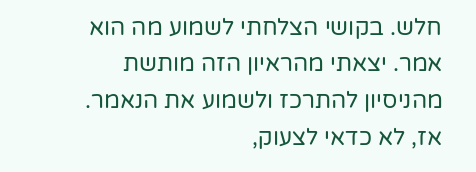חלש. בקושי הצלחתי לשמוע מה הוא אמר. יצאתי מהראיון הזה מותשת מהניסיון להתרכז ולשמוע את הנאמר. אז, לא כדאי לצעוק,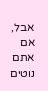אבל, אם אתם נוטים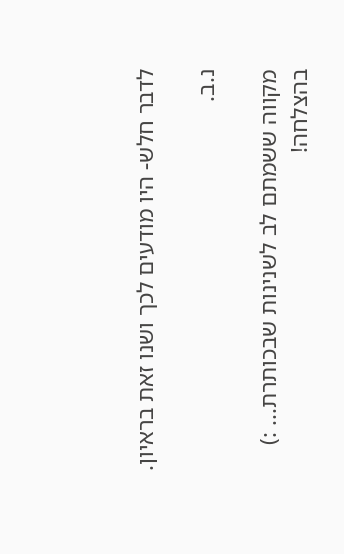לדבר חלש- היו מודעים לכך ושנו זאת בראיון.

נ.ב.

מקווה ששמתם לב לשנינות שבכותרת... :)
בהצלחה!